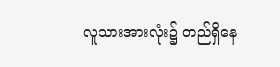လူသားအားလုံး၌ တည်ရှိနေ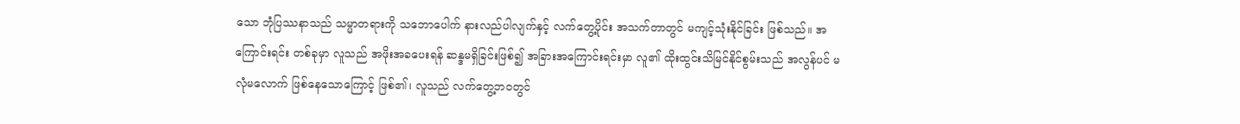သော ဘုံပြဿနာသည် သမ္မာတရားကို သဘောပေါက် နားလည်ပါလျက်နှင့် လက်တွေ့ပိုင်း အသက်တာတွင် မကျင့်သုံးနိုင်ခြင်း ဖြစ်သည်။ အကြောင်းရင်း တစ်ခုမှာ လူသည် အဖိုးအခပေးရန် ဆန္ဒမရှိခြင်းဖြစ်၍ အခြားအကြောင်းရင်းမှာ လူ၏ ထိုးထွင်းသိမြင်နိုင်စွမ်းသည် အလွန်ပင် မလုံမလောက် ဖြစ်နေသောကြောင့် ဖြစ်၏၊ လူသည် လက်တွေ့ဘဝတွင်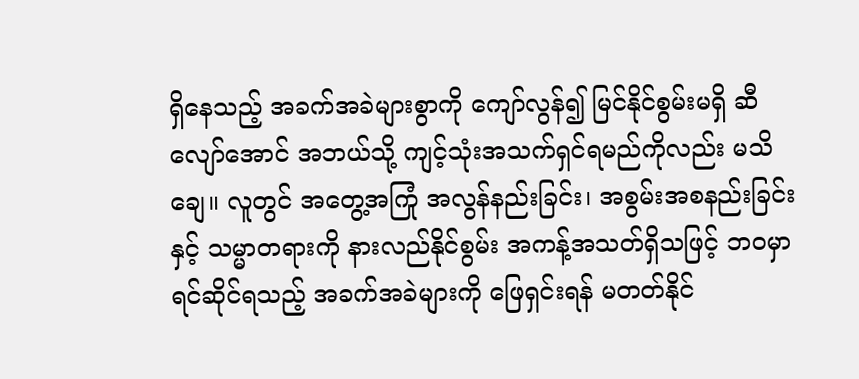ရှိနေသည့် အခက်အခဲများစွာကို ကျော်လွန်၍ မြင်နိုင်စွမ်းမရှိ ဆီလျော်အောင် အဘယ်သို့ ကျင့်သုံးအသက်ရှင်ရမည်ကိုလည်း မသိချေ။ လူတွင် အတွေ့အကြုံ အလွန်နည်းခြင်း၊ အစွမ်းအစနည်းခြင်းနှင့် သမ္မာတရားကို နားလည်နိုင်စွမ်း အကန့်အသတ်ရှိသဖြင့် ဘဝမှာ ရင်ဆိုင်ရသည့် အခက်အခဲများကို ဖြေရှင်းရန် မတတ်နိုင်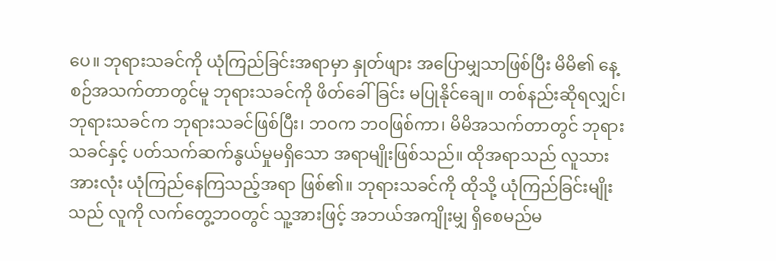ပေ။ ဘုရားသခင်ကို ယုံကြည်ခြင်းအရာမှာ နှုတ်ဖျား အပြောမျှသာဖြစ်ပြီး မိမိ၏ နေ့စဉ်အသက်တာတွင်မူ ဘုရားသခင်ကို ဖိတ်ခေါ်ခြင်း မပြုနိုင်ချေ။ တစ်နည်းဆိုရလျှင်၊ ဘုရားသခင်က ဘုရားသခင်ဖြစ်ပြီး၊ ဘဝက ဘဝဖြစ်ကာ၊ မိမိအသက်တာတွင် ဘုရားသခင်နှင့် ပတ်သက်ဆက်နွယ်မှုမရှိသော အရာမျိုးဖြစ်သည်။ ထိုအရာသည် လူသားအားလုံး ယုံကြည်နေကြသည့်အရာ ဖြစ်၏။ ဘုရားသခင်ကို ထိုသို့ ယုံကြည်ခြင်းမျိုးသည် လူကို လက်တွေ့ဘဝတွင် သူ့အားဖြင့် အဘယ်အကျိုးမျှ ရှိစေမည်မ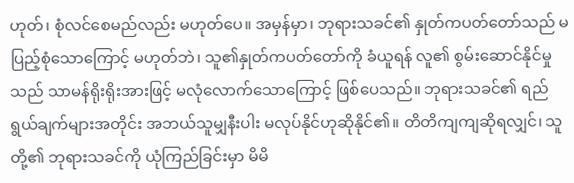ဟုတ်၊ စုံလင်စေမည်လည်း မဟုတ်ပေ။ အမှန်မှာ၊ ဘုရားသခင်၏ နှုတ်ကပတ်တော်သည် မပြည့်စုံသောကြောင့် မဟုတ်ဘဲ၊ သူ၏နှုတ်ကပတ်တော်ကို ခံယူရန် လူ၏ စွမ်းဆောင်နိုင်မှုသည် သာမန်ရိုးရိုးအားဖြင့် မလုံလောက်သောကြောင့် ဖြစ်ပေသည်။ ဘုရားသခင်၏ ရည်ရွယ်ချက်များအတိုင်း အဘယ်သူမျှနီးပါး မလုပ်နိုင်ဟုဆိုနိုင်၏။ တိတိကျကျဆိုရလျှင်၊ သူတို့၏ ဘုရားသခင်ကို ယုံကြည်ခြင်းမှာ မိမိ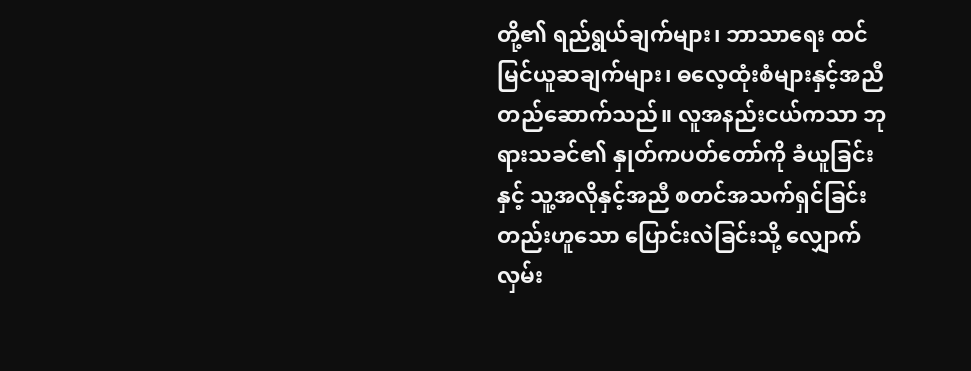တို့၏ ရည်ရွယ်ချက်များ၊ ဘာသာရေး ထင်မြင်ယူဆချက်များ၊ ဓလေ့ထုံးစံများနှင့်အညီ တည်ဆောက်သည်။ လူအနည်းငယ်ကသာ ဘုရားသခင်၏ နှုတ်ကပတ်တော်ကို ခံယူခြင်းနှင့် သူ့အလိုနှင့်အညီ စတင်အသက်ရှင်ခြင်း တည်းဟူသော ပြောင်းလဲခြင်းသို့ လျှောက်လှမ်း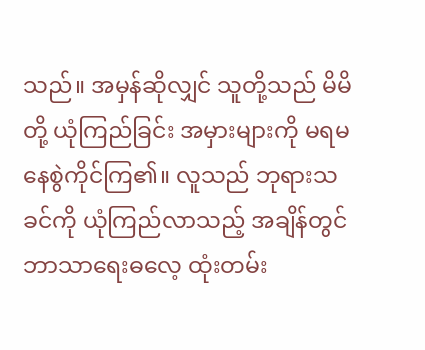သည်။ အမှန်ဆိုလျှင် သူတို့သည် မိမိတို့ ယုံကြည်ခြင်း အမှားများကို မရမနေစွဲကိုင်ကြ၏။ လူသည် ဘုရားသခင်ကို ယုံကြည်လာသည့် အချိန်တွင် ဘာသာရေးဓလေ့ ထုံးတမ်း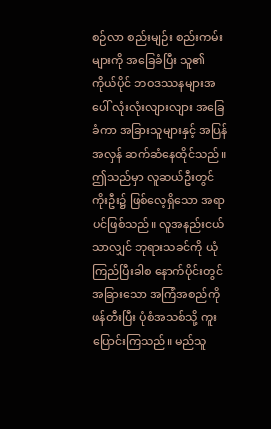စဉ်လာ စည်းမျဉ်း စည်းကမ်းများကို အခြေခံပြီး သူ၏ ကိုယ်ပိုင် ဘဝဒဿနများအပေါ် လုံးလုံးလျားလျား အခြေခံကာ အခြားသူများနှင့် အပြန်အလှန် ဆက်ဆံနေထိုင်သည်။ ဤသည်မှာ လူဆယ်ဦးတွင် ကိုးဦး၌ ဖြစ်လေ့ရှိသော အရာပင်ဖြစ်သည်။ လူအနည်းငယ်သာလျှင် ဘုရားသခင်ကို ယုံကြည်ပြီးခါစ နောက်ပိုင်းတွင် အခြားသော အကြံအစည်ကို ဖန်တီးပြီး ပုံစံအသစ်သို့ ကူးပြောင်းကြသည်။ မည်သူ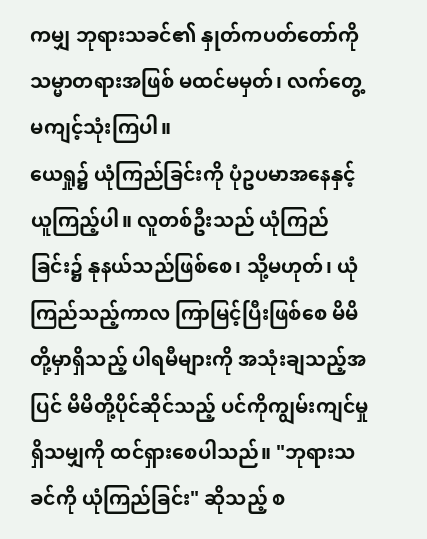ကမျှ ဘုရားသခင်၏ နှုတ်ကပတ်တော်ကို သမ္မာတရားအဖြစ် မထင်မမှတ်၊ လက်တွေ့ မကျင့်သုံးကြပါ။
ယေရှု၌ ယုံကြည်ခြင်းကို ပုံဥပမာအနေနှင့် ယူကြည့်ပါ။ လူတစ်ဦးသည် ယုံကြည်ခြင်း၌ နုနယ်သည်ဖြစ်စေ၊ သို့မဟုတ်၊ ယုံကြည်သည့်ကာလ ကြာမြင့်ပြီးဖြစ်စေ မိမိတို့မှာရှိသည့် ပါရမီများကို အသုံးချသည့်အပြင် မိမိတို့ပိုင်ဆိုင်သည့် ပင်ကိုကျွမ်းကျင်မှု ရှိသမျှကို ထင်ရှားစေပါသည်။ "ဘုရားသခင်ကို ယုံကြည်ခြင်း" ဆိုသည့် စ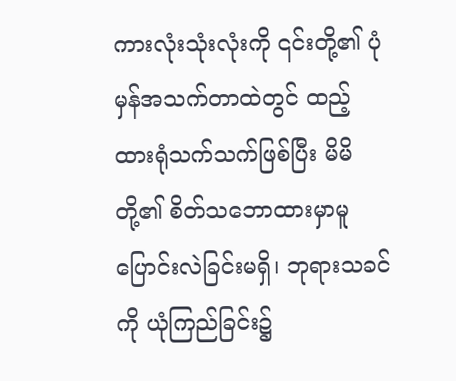ကားလုံးသုံးလုံးကို ၎င်းတို့၏ ပုံမှန်အသက်တာထဲတွင် ထည့်ထားရုံသက်သက်ဖြစ်ပြီး မိမိတို့၏ စိတ်သဘောထားမှာမူ ပြောင်းလဲခြင်းမရှိ၊ ဘုရားသခင်ကို ယုံကြည်ခြင်း၌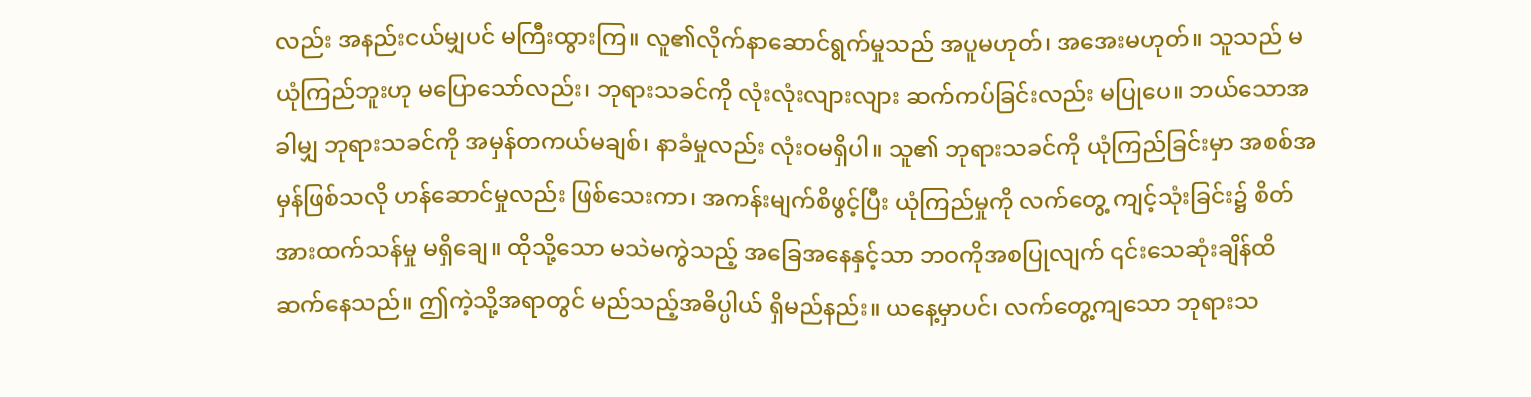လည်း အနည်းငယ်မျှပင် မကြီးထွားကြ။ လူ၏လိုက်နာဆောင်ရွက်မှုသည် အပူမဟုတ်၊ အအေးမဟုတ်။ သူသည် မယုံကြည်ဘူးဟု မပြောသော်လည်း၊ ဘုရားသခင်ကို လုံးလုံးလျားလျား ဆက်ကပ်ခြင်းလည်း မပြုပေ။ ဘယ်သောအခါမျှ ဘုရားသခင်ကို အမှန်တကယ်မချစ်၊ နာခံမှုလည်း လုံးဝမရှိပါ။ သူ၏ ဘုရားသခင်ကို ယုံကြည်ခြင်းမှာ အစစ်အမှန်ဖြစ်သလို ဟန်ဆောင်မှုလည်း ဖြစ်သေးကာ၊ အကန်းမျက်စိဖွင့်ပြီး ယုံကြည်မှုကို လက်တွေ့ ကျင့်သုံးခြင်း၌ စိတ်အားထက်သန်မှု မရှိချေ။ ထိုသို့သော မသဲမကွဲသည့် အခြေအနေနှင့်သာ ဘဝကိုအစပြုလျက် ၎င်းသေဆုံးချိန်ထိ ဆက်နေသည်။ ဤကဲ့သို့အရာတွင် မည်သည့်အဓိပ္ပါယ် ရှိမည်နည်း။ ယနေ့မှာပင်၊ လက်တွေ့ကျသော ဘုရားသ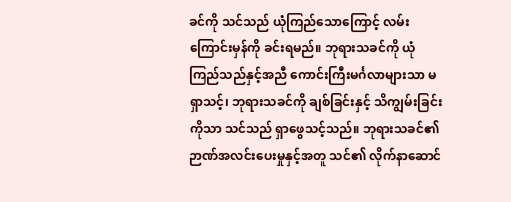ခင်ကို သင်သည် ယုံကြည်သောကြောင့် လမ်းကြောင်းမှန်ကို ခင်းရမည်။ ဘုရားသခင်ကို ယုံကြည်သည်နှင့်အညီ ကောင်းကြီးမင်္ဂလာများသာ မရှာသင့်၊ ဘုရားသခင်ကို ချစ်ခြင်းနှင့် သိကျွမ်းခြင်းကိုသာ သင်သည် ရှာဖွေသင့်သည်။ ဘုရားသခင်၏ ဉာဏ်အလင်းပေးမှုနှင့်အတူ သင်၏ လိုက်နာဆောင်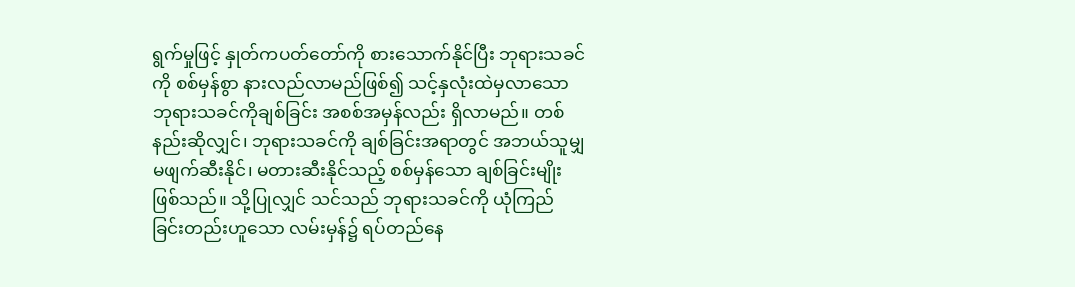ရွက်မှုဖြင့် နှုတ်ကပတ်တော်ကို စားသောက်နိုင်ပြီး ဘုရားသခင်ကို စစ်မှန်စွာ နားလည်လာမည်ဖြစ်၍ သင့်နှလုံးထဲမှလာသော ဘုရားသခင်ကိုချစ်ခြင်း အစစ်အမှန်လည်း ရှိလာမည်။ တစ်နည်းဆိုလျှင်၊ ဘုရားသခင်ကို ချစ်ခြင်းအရာတွင် အဘယ်သူမျှ မဖျက်ဆီးနိုင်၊ မတားဆီးနိုင်သည့် စစ်မှန်သော ချစ်ခြင်းမျိုး ဖြစ်သည်။ သို့ပြုလျှင် သင်သည် ဘုရားသခင်ကို ယုံကြည်ခြင်းတည်းဟူသော လမ်းမှန်၌ ရပ်တည်နေ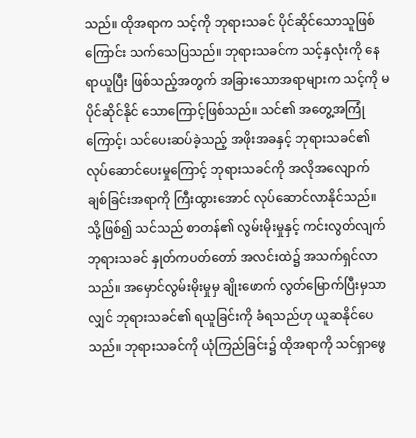သည်။ ထိုအရာက သင့်ကို ဘုရားသခင် ပိုင်ဆိုင်သောသူဖြစ်ကြောင်း သက်သေပြသည်။ ဘုရားသခင်က သင့်နှလုံးကို နေရာယူပြီး ဖြစ်သည့်အတွက် အခြားသောအရာများက သင့်ကို မပိုင်ဆိုင်နိုင် သောကြောင့်ဖြစ်သည်။ သင်၏ အတွေ့အကြုံကြောင့်၊ သင်ပေးဆပ်ခဲ့သည့် အဖိုးအခနှင့် ဘုရားသခင်၏ လုပ်ဆောင်ပေးမှုကြောင့် ဘုရားသခင်ကို အလိုအလျောက် ချစ်ခြင်းအရာကို ကြီးထွားအောင် လုပ်ဆောင်လာနိုင်သည်။ သို့ဖြစ်၍ သင်သည် စာတန်၏ လွမ်းမိုးမှုနှင့် ကင်းလွတ်လျက် ဘုရားသခင် နှုတ်ကပတ်တော် အလင်းထဲ၌ အသက်ရှင်လာသည်။ အမှောင်လွမ်းမိုးမှုမှ ချိုးဖောက် လွတ်မြောက်ပြီးမှသာလျှင် ဘုရားသခင်၏ ရယူခြင်းကို ခံရသည်ဟု ယူဆနိုင်ပေသည်။ ဘုရားသခင်ကို ယုံကြည်ခြင်း၌ ထိုအရာကို သင်ရှာဖွေ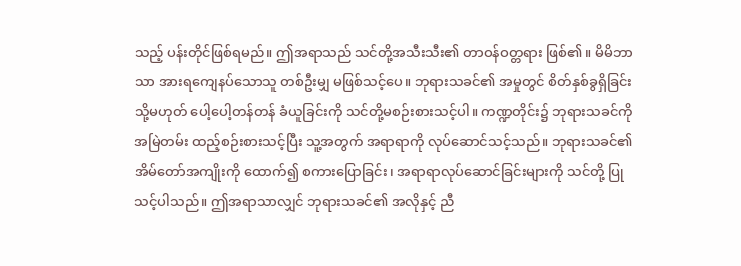သည့် ပန်းတိုင်ဖြစ်ရမည်။ ဤအရာသည် သင်တို့အသီးသီး၏ တာဝန်ဝတ္တရား ဖြစ်၏။ မိမိဘာသာ အားရကျေနပ်သောသူ တစ်ဦးမျှ မဖြစ်သင့်ပေ။ ဘုရားသခင်၏ အမှုတွင် စိတ်နှစ်ခွရှိခြင်း သို့မဟုတ် ပေါ့ပေါ့တန်တန် ခံယူခြင်းကို သင်တို့မစဉ်းစားသင့်ပါ။ ကဏ္ဍတိုင်း၌ ဘုရားသခင်ကို အမြဲတမ်း ထည့်စဉ်းစားသင့်ပြီး သူ့အတွက် အရာရာကို လုပ်ဆောင်သင့်သည်။ ဘုရားသခင်၏ အိမ်တော်အကျိုးကို ထောက်၍ စကားပြောခြင်း၊ အရာရာလုပ်ဆောင်ခြင်းများကို သင်တို့ ပြုသင့်ပါသည်။ ဤအရာသာလျှင် ဘုရားသခင်၏ အလိုနှင့် ညီ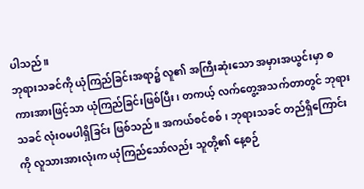ပါသည်။
ဘုရားသခင်ကို ယုံကြည်ခြင်းအရာ၌ လူ၏ အကြီးဆုံးသော အမှားအယွင်းမှာ စကားအားဖြင့်သာ ယုံကြည်ခြင်းဖြစ်ပြီး၊ တကယ့် လက်တွေ့အသက်တာတွင် ဘုရားသခင် လုံးဝမပါရှိခြင်း ဖြစ်သည်။ အကယ်စင်စစ်၊ ဘုရားသခင် တည်ရှိကြောင်းကို လူသားအားလုံးက ယုံကြည်သော်လည်း သူတို့၏ နေ့စဉ်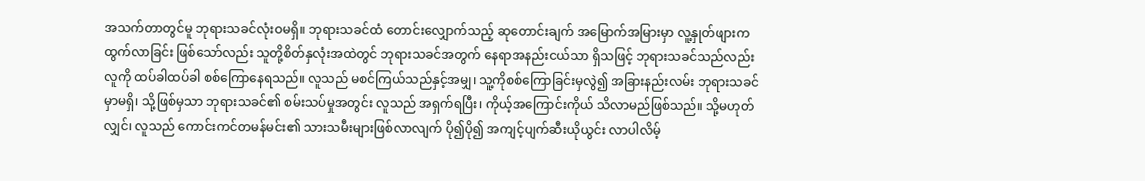အသက်တာတွင်မူ ဘုရားသခင်လုံးဝမရှိ။ ဘုရားသခင်ထံ တောင်းလျှောက်သည့် ဆုတောင်းချက် အမြောက်အမြားမှာ လူ့နှုတ်ဖျားက ထွက်လာခြင်း ဖြစ်သော်လည်း သူတို့စိတ်နှလုံးအထဲတွင် ဘုရားသခင်အတွက် နေရာအနည်းငယ်သာ ရှိသဖြင့် ဘုရားသခင်သည်လည်း လူကို ထပ်ခါထပ်ခါ စစ်ကြောနေရသည်။ လူသည် မစင်ကြယ်သည်နှင့်အမျှ၊ သူ့ကိုစစ်ကြောခြင်းမှလွဲ၍ အခြားနည်းလမ်း ဘုရားသခင်မှာမရှိ၊ သို့ဖြစ်မှသာ ဘုရားသခင်၏ စမ်းသပ်မှုအတွင်း လူသည် အရှက်ရပြီး၊ ကိုယ့်အကြောင်းကိုယ် သိလာမည်ဖြစ်သည်။ သို့မဟုတ်လျှင်၊ လူသည် ကောင်းကင်တမန်မင်း၏ သားသမီးများဖြစ်လာလျက် ပို၍ပို၍ အကျင့်ပျက်ဆီးယိုယွင်း လာပါလိမ့်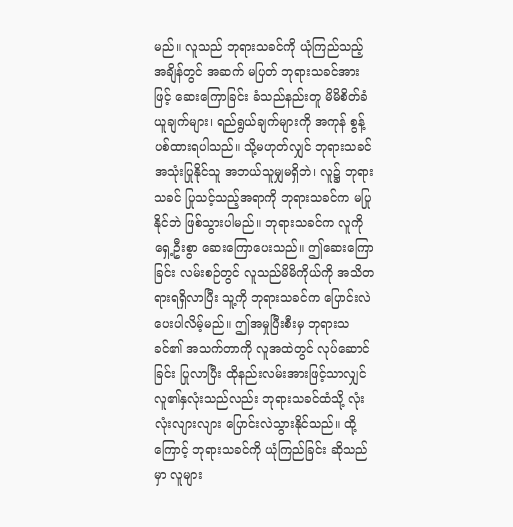မည်။ လူသည် ဘုရားသခင်ကို ယုံကြည်သည့်အချိန်တွင် အဆက် မပြတ် ဘုရားသခင်အားဖြင့် ဆေးကြောခြင်း ခံသည်နည်းတူ မိမိစိတ်ခံယူချက်များ၊ ရည်ရွယ်ချက်များကို အကုန် စွန့်ပစ်ထားရပါသည်။ သို့မဟုတ်လျှင် ဘုရားသခင် အသုံးပြုနိုင်သူ အဘယ်သူမျှမရှိဘဲ၊ လူ၌ ဘုရားသခင် ပြုသင့်သည့်အရာကို ဘုရားသခင်က မပြုနိုင်ဘဲ ဖြစ်သွားပါမည်။ ဘုရားသခင်က လူကို ရှေ့ဦးစွာ ဆေးကြောပေးသည်။ ဤဆေးကြောခြင်း လမ်းစဉ်တွင် လူသည်မိမိကိုယ်ကို အသိတရားရရှိလာပြီး သူ့ကို ဘုရားသခင်က ပြောင်းလဲပေးပါလိမ့်မည်။ ဤအမှုပြီးစီးမှ ဘုရားသခင်၏ အသက်တာကို လူအထဲတွင် လုပ်ဆောင်ခြင်း ပြုလာပြီး ထိုနည်းလမ်းအားဖြင့်သာလျှင် လူ၏နှလုံးသည်လည်း ဘုရားသခင်ထံသို့ လုံးလုံးလျားလျား ပြောင်းလဲသွားနိုင်သည်။ ထို့ကြောင့် ဘုရားသခင်ကို ယုံကြည်ခြင်း ဆိုသည်မှာ လူများ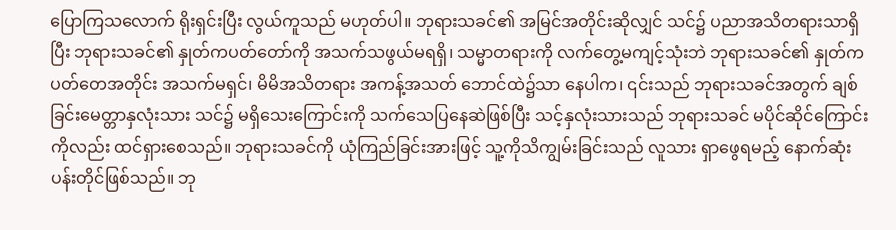ပြောကြသလောက် ရိုးရှင်းပြီး လွယ်ကူသည် မဟုတ်ပါ။ ဘုရားသခင်၏ အမြင်အတိုင်းဆိုလျှင် သင်၌ ပညာအသိတရားသာရှိပြီး ဘုရားသခင်၏ နှုတ်ကပတ်တော်ကို အသက်သဖွယ်မရရှိ၊ သမ္မာတရားကို လက်တွေ့မကျင့်သုံးဘဲ ဘုရားသခင်၏ နှုတ်ကပတ်တေအတိုင်း အသက်မရှင်၊ မိမိအသိတရား အကန့်အသတ် ဘောင်ထဲ၌သာ နေပါက၊ ၎င်းသည် ဘုရားသခင်အတွက် ချစ်ခြင်းမေတ္တာနှလုံးသား သင်၌ မရှိသေးကြောင်းကို သက်သေပြနေဆဲဖြစ်ပြီး သင့်နှလုံးသားသည် ဘုရားသခင် မပိုင်ဆိုင်ကြောင်းကိုလည်း ထင်ရှားစေသည်။ ဘုရားသခင်ကို ယုံကြည်ခြင်းအားဖြင့် သူ့ကိုသိကျွမ်းခြင်းသည် လူသား ရှာဖွေရမည့် နောက်ဆုံးပန်းတိုင်ဖြစ်သည်။ ဘု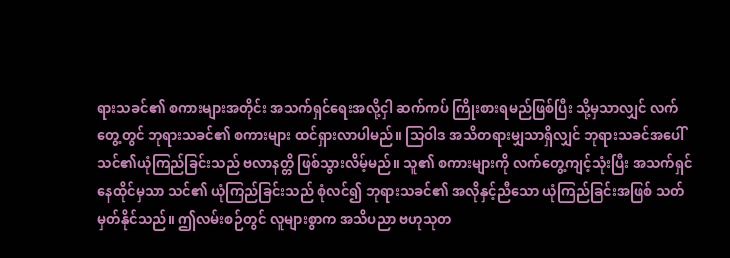ရားသခင်၏ စကားများအတိုင်း အသက်ရှင်ရေးအလို့ငှါ ဆက်ကပ် ကြိုးစားရမည်ဖြစ်ပြီး သို့မှသာလျှင် လက်တွေ့တွင် ဘုရားသခင်၏ စကားများ ထင်ရှားလာပါမည်။ သြဝါဒ အသိတရားမျှသာရှိလျှင် ဘုရားသခင်အပေါ် သင်၏ယုံကြည်ခြင်းသည် ဗလာနတ္တိ ဖြစ်သွားလိမ့်မည်။ သူ၏ စကားများကို လက်တွေ့ကျင့်သုံးပြီး အသက်ရှင်နေထိုင်မှသာ သင်၏ ယုံကြည်ခြင်းသည် စုံလင်၍ ဘုရားသခင်၏ အလိုနှင့်ညီသော ယုံကြည်ခြင်းအဖြစ် သတ်မှတ်နိုင်သည်။ ဤလမ်းစဉ်တွင် လူများစွာက အသိပညာ ဗဟုသုတ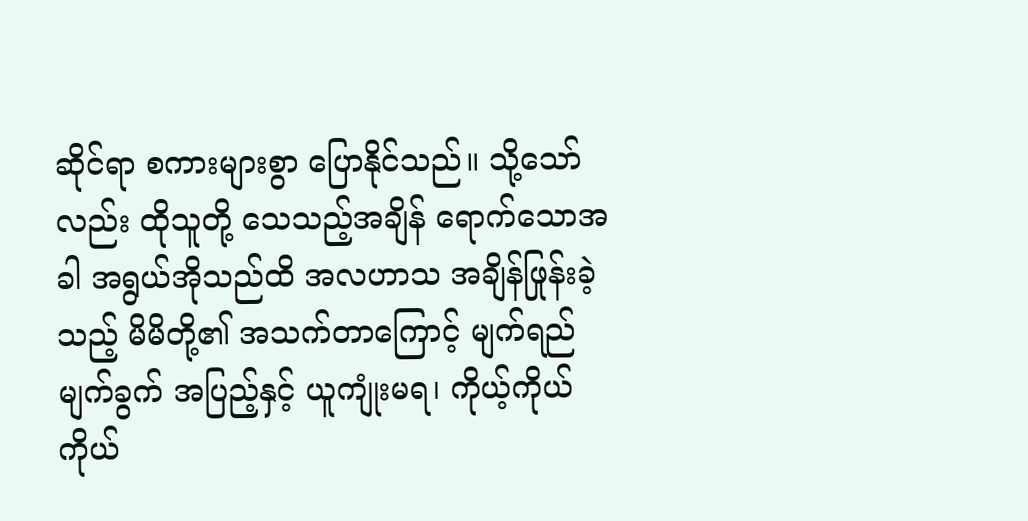ဆိုင်ရာ စကားများစွာ ပြောနိုင်သည်။ သို့သော်လည်း ထိုသူတို့ သေသည့်အချိန် ရောက်သောအခါ အရွယ်အိုသည်ထိ အလဟာသ အချိန်ဖြုန်းခဲ့သည့် မိမိတို့၏ အသက်တာကြောင့် မျက်ရည်မျက်ခွက် အပြည့်နှင့် ယူကျုံးမရ၊ ကိုယ့်ကိုယ်ကိုယ်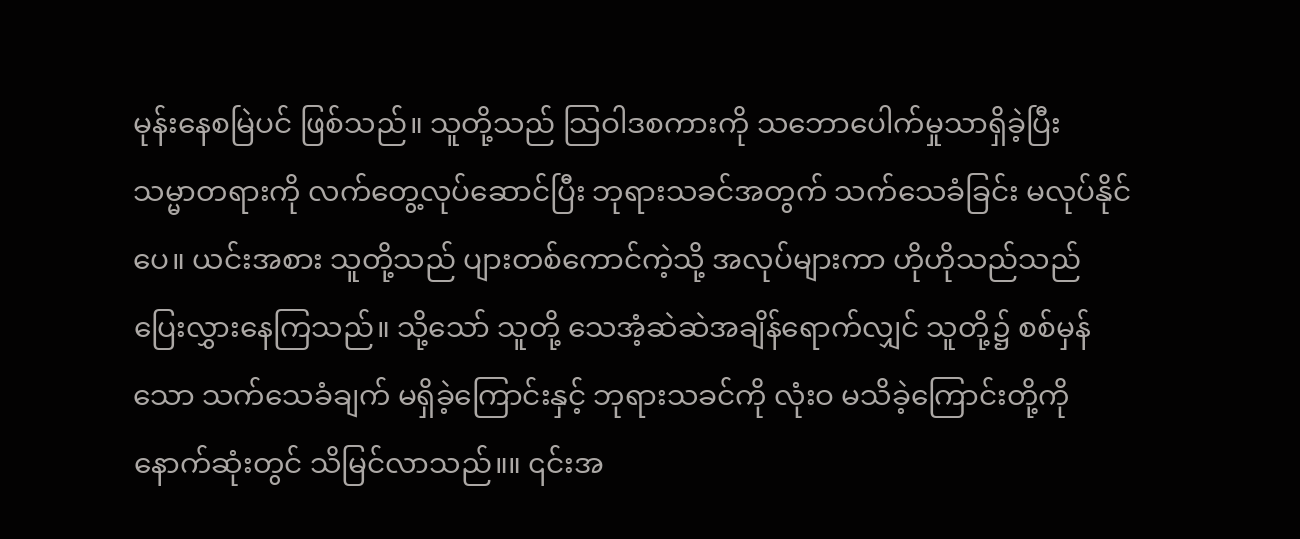မုန်းနေစမြဲပင် ဖြစ်သည်။ သူတို့သည် သြဝါဒစကားကို သဘောပေါက်မှုသာရှိခဲ့ပြီး သမ္မာတရားကို လက်တွေ့လုပ်ဆောင်ပြီး ဘုရားသခင်အတွက် သက်သေခံခြင်း မလုပ်နိုင်ပေ။ ယင်းအစား သူတို့သည် ပျားတစ်ကောင်ကဲ့သို့ အလုပ်များကာ ဟိုဟိုသည်သည် ပြေးလွှားနေကြသည်။ သို့သော် သူတို့ သေအံ့ဆဲဆဲအချိန်ရောက်လျှင် သူတို့၌ စစ်မှန်သော သက်သေခံချက် မရှိခဲ့ကြောင်းနှင့် ဘုရားသခင်ကို လုံးဝ မသိခဲ့ကြောင်းတို့ကို နောက်ဆုံးတွင် သိမြင်လာသည်။။ ၎င်းအ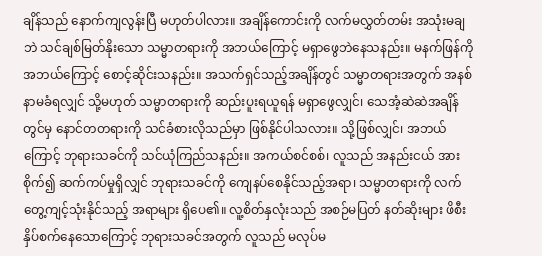ချိန်သည် နောက်ကျလွန်းပြီ မဟုတ်ပါလား။ အချိန်ကောင်းကို လက်မလွှတ်တမ်း အသုံးမချဘဲ သင်ချစ်မြတ်နိုးသော သမ္မာတရားကို အဘယ်ကြောင့် မရှာဖွေဘဲနေသနည်း။ မနက်ဖြန်ကို အဘယ်ကြောင့် စောင့်ဆိုင်းသနည်း။ အသက်ရှင်သည့်အချိန်တွင် သမ္မာတရားအတွက် အနစ်နာမခံရလျှင် သို့မဟုတ် သမ္မာတရားကို ဆည်းပူးရယူရန် မရှာဖွေလျှင်၊ သေအံ့ဆဲဆဲအချိန်တွင်မှ နောင်တတရားကို သင်ခံစားလိုသည်မှာ ဖြစ်နိုင်ပါသလား။ သို့ဖြစ်လျှင်၊ အဘယ်ကြောင့် ဘုရားသခင်ကို သင်ယုံကြည်သနည်း။ အကယ်စင်စစ်၊ လူသည် အနည်းငယ် အားစိုက်၍ ဆက်ကပ်မှုရှိလျှင် ဘုရားသခင်ကို ကျေနပ်စေနိုင်သည့်အရာ၊ သမ္မာတရားကို လက်တွေ့ကျင့်သုံးနိုင်သည့် အရာများ ရှိပေ၏။ လူ့စိတ်နှလုံးသည် အစဉ်မပြတ် နတ်ဆိုးများ ဖိစီးနှိပ်စက်နေသောကြောင့် ဘုရားသခင်အတွက် လူသည် မလုပ်မ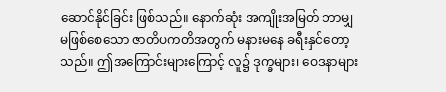ဆောင်နိုင်ခြင်း ဖြစ်သည်။ နောက်ဆုံး အကျိုးအမြတ် ဘာမျှ မဖြစ်စေသော ဇာတိပကတိအတွက် မနားမနေ ခရီးနှင်တော့သည်။ ဤအကြောင်းများကြောင့် လူ၌ ဒုက္ခများ၊ ဝေဒနာများ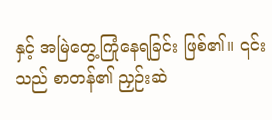နှင့် အမြဲတွေ့ကြုံနေရခြင်း ဖြစ်၏။ ၎င်းသည် စာတန်၏ ညှဉ်းဆဲ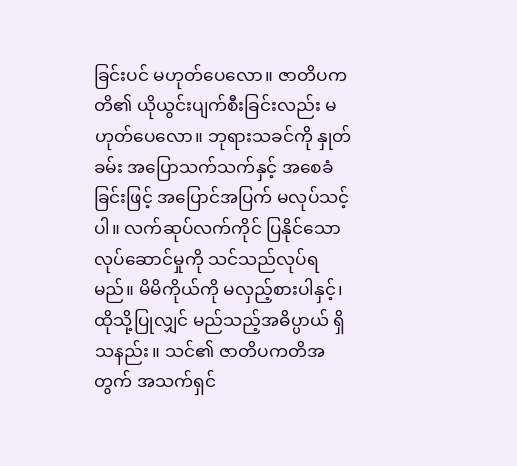ခြင်းပင် မဟုတ်ပေလော။ ဇာတိပကတိ၏ ယိုယွင်းပျက်စီးခြင်းလည်း မဟုတ်ပေလော။ ဘုရားသခင်ကို နှုတ်ခမ်း အပြောသက်သက်နှင့် အစေခံခြင်းဖြင့် အပြောင်အပြက် မလုပ်သင့်ပါ။ လက်ဆုပ်လက်ကိုင် ပြနိုင်သော လုပ်ဆောင်မှုကို သင်သည်လုပ်ရမည်။ မိမိကိုယ်ကို မလှည့်စားပါနှင့်၊ ထိုသို့ပြုလျှင် မည်သည့်အဓိပ္ပာယ် ရှိသနည်း။ သင်၏ ဇာတိပကတိအတွက် အသက်ရှင်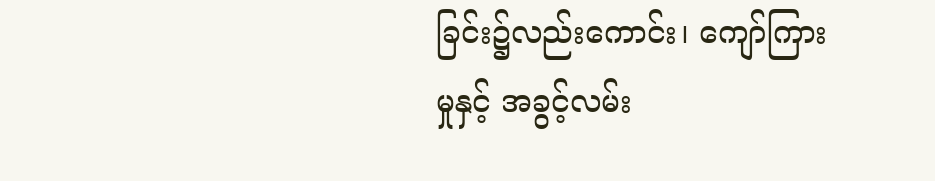ခြင်း၌လည်းကောင်း၊ ကျော်ကြားမှုနှင့် အခွင့်လမ်း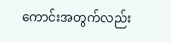ကောင်းအတွက်လည်း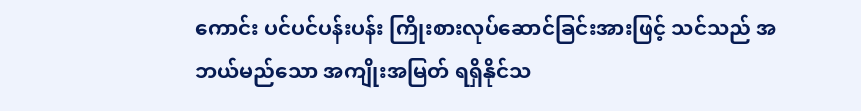ကောင်း ပင်ပင်ပန်းပန်း ကြိုးစားလုပ်ဆောင်ခြင်းအားဖြင့် သင်သည် အဘယ်မည်သော အကျိုးအမြတ် ရရှိနိုင်သ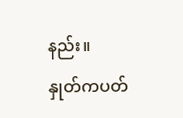နည်း။
နှုတ်ကပတ်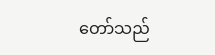တော်သည်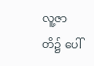လူ့ဇာတိ၌ ပေါ်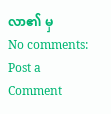လာ၏ မှ
No comments:
Post a Comment